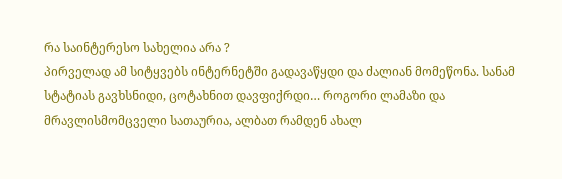რა საინტერესო სახელია არა ?
პირველად ამ სიტყვებს ინტერნეტში გადავაწყდი და ძალიან მომეწონა. სანამ სტატიას გავხსნიდი, ცოტახნით დავფიქრდი… როგორი ლამაზი და მრავლისმომცველი სათაურია, ალბათ რამდენ ახალ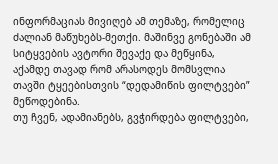ინფორმაციას მივიღებ ამ თემაზე, რომელიც ძალიან მაწუხებს-მეთქი. მაშინვე გონებაში ამ სიტყვების ავტორი შევაქე და მეწყინა, აქამდე თავად რომ არასოდეს მომსვლია თავში ტყეებისთვის “დედამიწის ფილტვები” მეწოდებინა.
თუ ჩვენ, ადამიანებს, გვჭირდება ფილტვები,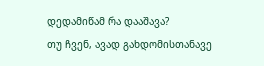დედამიწამ რა დააშავა?
თუ ჩვენ, ავად გახდომისთანავე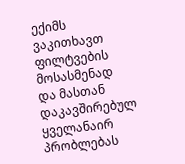ექიმს ვაკითხავთ ფილტვების მოსასმენად და მასთან დაკავშირებულ ყველანაირ პრობლებას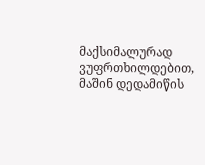მაქსიმალურად ვუფრთხილდებით, მაშინ დედამიწის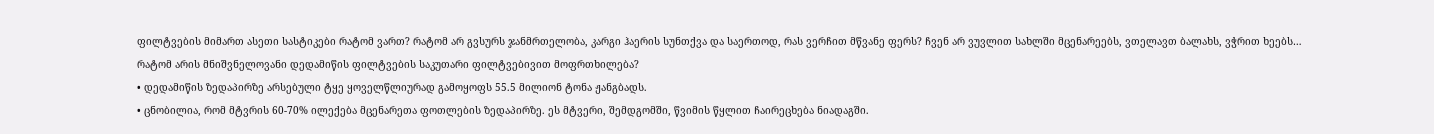ფილტვების მიმართ ასეთი სასტიკები რატომ ვართ? რატომ არ გვსურს ჯანმრთელობა, კარგი ჰაერის სუნთქვა და საერთოდ, რას ვერჩით მწვანე ფერს? ჩვენ არ ვუვლით სახლში მცენარეებს, ვთელავთ ბალახს, ვჭრით ხეებს…
რატომ არის მნიშვნელოვანი დედამიწის ფილტვების საკუთარი ფილტვებივით მოფრთხილება?
• დედამიწის ზედაპირზე არსებული ტყე ყოველწლიურად გამოყოფს 55.5 მილიონ ტონა ჟანგბადს.
• ცნობილია, რომ მტვრის 60-70% ილექება მცენარეთა ფოთლების ზედაპირზე. ეს მტვერი, შემდგომში, წვიმის წყლით ჩაირეცხება ნიადაგში.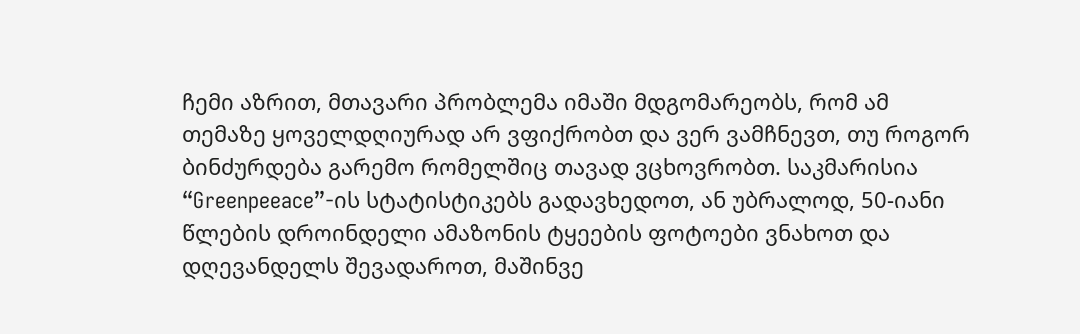ჩემი აზრით, მთავარი პრობლემა იმაში მდგომარეობს, რომ ამ თემაზე ყოველდღიურად არ ვფიქრობთ და ვერ ვამჩნევთ, თუ როგორ ბინძურდება გარემო რომელშიც თავად ვცხოვრობთ. საკმარისია “Greenpeeace”-ის სტატისტიკებს გადავხედოთ, ან უბრალოდ, 50-იანი წლების დროინდელი ამაზონის ტყეების ფოტოები ვნახოთ და დღევანდელს შევადაროთ, მაშინვე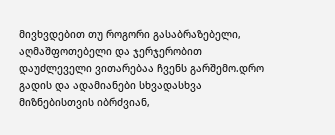მივხვდებით თუ როგორი გასაბრაზებელი, აღმაშფოთებელი და ჯერჯერობით დაუძლეველი ვითარებაა ჩვენს გარშემო.დრო გადის და ადამიანები სხვადასხვა მიზნებისთვის იბრძვიან,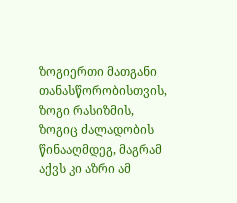ზოგიერთი მათგანი თანასწორობისთვის, ზოგი რასიზმის, ზოგიც ძალადობის წინააღმდეგ, მაგრამ აქვს კი აზრი ამ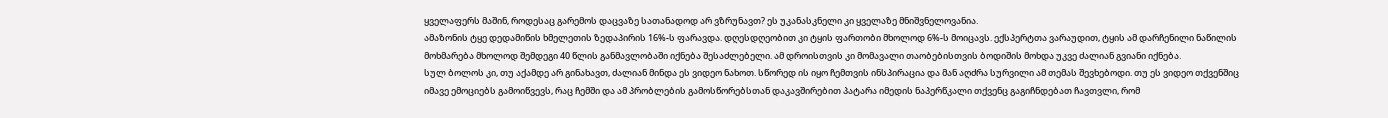ყველაფერს მაშინ, როდესაც გარემოს დაცვაზე სათანადოდ არ ვზრუნავთ? ეს უკანასკნელი კი ყველაზე მნიშვნელოვანია.
ამაზონის ტყე დედამიწის ხმელეთის ზედაპირის 16%-ს ფარავდა. დღესდღეობით კი ტყის ფართობი მხოლოდ 6%-ს მოიცავს. ექსპერტთა ვარაუდით, ტყის ამ დარჩენილი ნაწილის მოხმარება მხოლოდ შემდეგი 40 წლის განმავლობაში იქნება შესაძლებელი. ამ დროისთვის კი მომავალი თაობებისთვის ბოდიშის მოხდა უკვე ძალიან გვიანი იქნება.
სულ ბოლოს კი, თუ აქამდე არ გინახავთ, ძალიან მინდა ეს ვიდეო ნახოთ. სწორედ ის იყო ჩემთვის ინსპირაცია და მან აღძრა სურვილი ამ თემას შევხებოდი. თუ ეს ვიდეო თქვენშიც იმავე ემოციებს გამოიწვევს, რაც ჩემში და ამ პრობლების გამოსწორებსთან დაკავშირებით პატარა იმედის ნაპერწკალი თქვენც გაგიჩნდებათ ჩავთვლი, რომ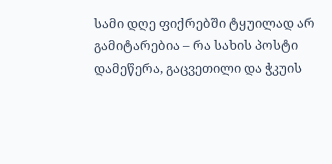სამი დღე ფიქრებში ტყუილად არ გამიტარებია – რა სახის პოსტი დამეწერა, გაცვეთილი და ჭკუის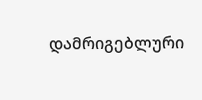დამრიგებლური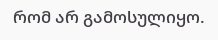რომ არ გამოსულიყო.